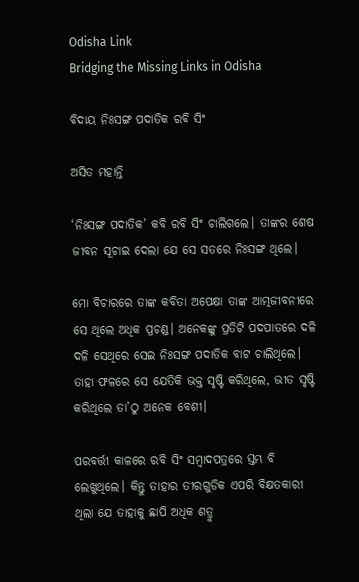Odisha Link
Bridging the Missing Links in Odisha

ବିଦାୟ ନିଃସଙ୍ଗ ପଦାତିକ ରବି ସିଂ

ଅସିତ ମହାନ୍ତି

‘ନିଃସଙ୍ଗ ପଦାତିକ’ କବି ରବି ସିଂ ଚାଲିଗଲେ। ତାଙ୍କର ଶେଷ ଜୀବନ ସୂଚାଇ ଦେଲା ଯେ ସେ ସତରେ ନିଃସଙ୍ଗ ଥିଲେ।

ମୋ ବିଚାରରେ ତାଙ୍କ କବିତା ଅପେକ୍ଷା ତାଙ୍କ ଆତ୍ମଜୀବନୀରେ ସେ ଥିଲେ ଅଧିକ ପ୍ରଚଣ୍ଡ। ଅନେକଙ୍କୁ ପ୍ରତିଟି ପଦପାତରେ ଦଳି ଦଳି ସେଥିରେ ସେଇ ନିଃସଙ୍ଗ ପଦାତିକ ବାଟ ଚାଲିଥିଲେ। ତାହା ଫଳରେ ସେ ଯେତିକି ଭକ୍ତ ସୃଷ୍ଟି କରିଥିଲେ, ଭୀତ ସୃଷ୍ଟି କରିଥିଲେ ତା’ଠୁ ଅନେକ ବେଶୀ।

ପରବର୍ତ୍ତୀ କାଳରେ ରବି ସିଂ ସମ୍ବାଦପତ୍ରରେ ସ୍ତମ୍ଭ ବି ଲେଖୁଥିଲେ। କିନ୍ତୁ ତାହାର ତୀରଗୁଡିକ ଏପରି ବିକ୍ଷତକାରୀ ଥିଲା ଯେ ତାହାକୁ ଛାପି ଅଧିକ ଶତ୍ରୁ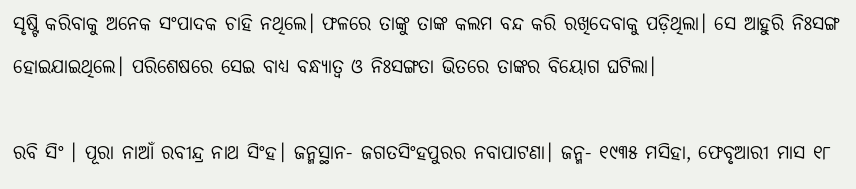ସୃଷ୍ଟି କରିବାକୁ ଅନେକ ସଂପାଦକ ଚାହି ନଥିଲେ। ଫଳରେ ତାଙ୍କୁ ତାଙ୍କ କଲମ ବନ୍ଦ କରି ରଖିଦେବାକୁ ପଡ଼ିଥିଲା। ସେ ଆହୁରି ନିଃସଙ୍ଗ ହୋଇଯାଇଥିଲେ। ପରିଶେଷରେ ସେଇ ବାଧ୍ୟ ବନ୍ଧ୍ୟାତ୍ବ ଓ ନିଃସଙ୍ଗତା ଭିତରେ ତାଙ୍କର ବିୟୋଗ ଘଟିଲା।

ରବି ସିଂ । ପୂରା ନାଆଁ ରବୀନ୍ଦ୍ର ନାଥ ସିଂହ। ଜନ୍ମସ୍ଥାନ- ଜଗତସିଂହପୁରର ନବାପାଟଣା। ଜନ୍ମ- ୧୯୩୫ ମସିହା, ଫେବୃଆରୀ ମାସ ୧୮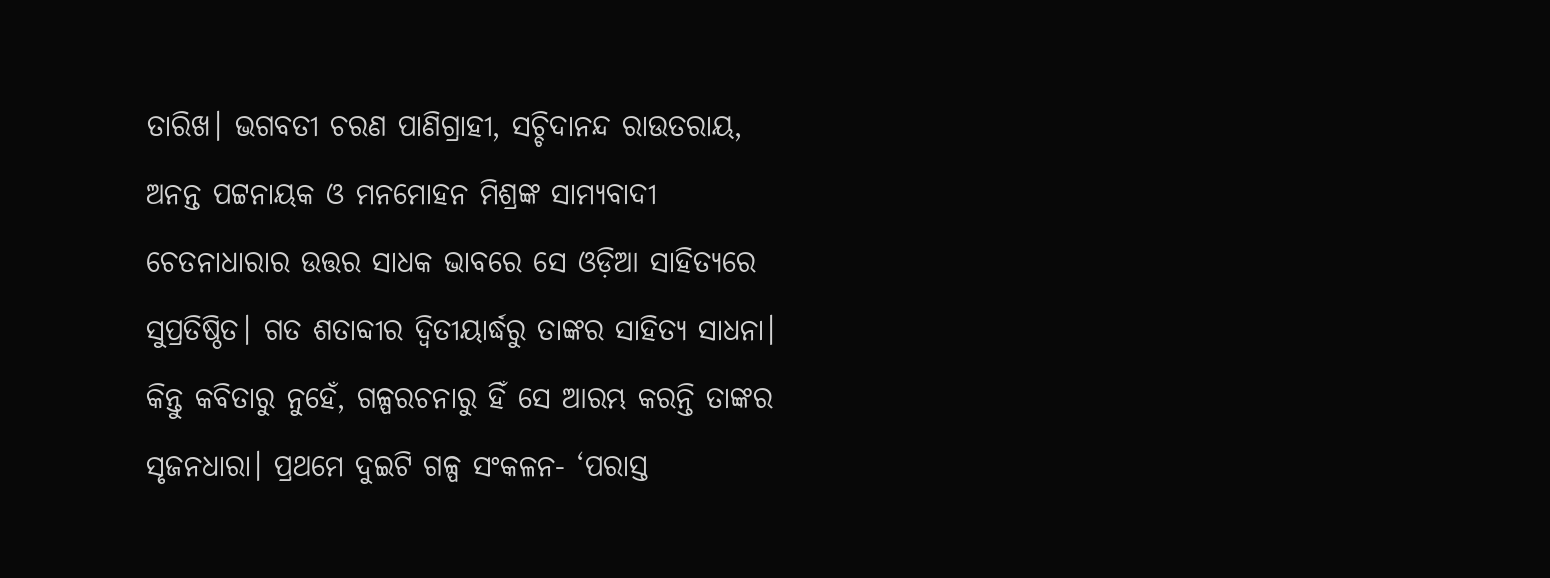ତାରିଖ। ଭଗବତୀ ଚରଣ ପାଣିଗ୍ରାହୀ, ସଚ୍ଚିଦାନନ୍ଦ ରାଉତରାୟ, ଅନନ୍ତ ପଟ୍ଟନାୟକ ଓ ମନମୋହନ ମିଶ୍ରଙ୍କ ସାମ୍ୟବାଦୀ ଚେତନାଧାରାର ଉତ୍ତର ସାଧକ ଭାବରେ ସେ ଓଡ଼ିଆ ସାହିତ୍ୟରେ ସୁପ୍ରତିଷ୍ଠିତ। ଗତ ଶତାବ୍ଦୀର ଦ୍ବିତୀୟାର୍ଦ୍ଧରୁ ତାଙ୍କର ସାହିତ୍ୟ ସାଧନା। କିନ୍ତୁ କବିତାରୁ ନୁହେଁ, ଗଳ୍ପରଚନାରୁ ହିଁ ସେ ଆରମ୍ଭ କରନ୍ତି ତାଙ୍କର ସୃଜନଧାରା। ପ୍ରଥମେ ଦୁଇଟି ଗଳ୍ପ ସଂକଳନ- ‘ପରାସ୍ତ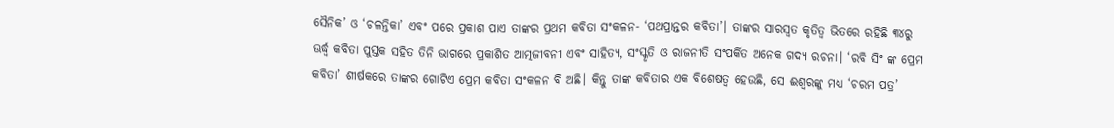ସୈନିକ’ ଓ ‘ଚଳନ୍ତିକା’ ଏବଂ ପରେ ପ୍ରକାଶ ପାଏ ତାଙ୍କର ପ୍ରଥମ କବିତା ସଂକଳନ- ‘ପଥପ୍ରାନ୍ତର କବିତା’। ତାଙ୍କର ସାରସ୍ଵତ କୃତିତ୍ବ ଭିତରେ ରହିଛି ୩୪ରୁ ଊର୍ଦ୍ଧ୍ଵ କବିତା ପୁସ୍ତକ ସହିତ ତିନି ଭାଗରେ ପ୍ରକାଶିତ ଆତ୍ମଜୀବନୀ ଏବଂ ସାହିତ୍ୟ, ସଂସ୍କୃତି ଓ ରାଜନୀତି ସଂପର୍କିତ ଅନେକ ଗଦ୍ୟ ରଚନା। ‘ରବି ସିଂ ଙ୍କ ପ୍ରେମ କବିତା’ ଶୀର୍ଷକରେ ତାଙ୍କର ଗୋଟିଏ ପ୍ରେମ କବିତା ସଂକଳନ ବି ଅଛି। କିନ୍ତୁ ତାଙ୍କ କବିତାର ଏକ ବିଶେଷତ୍ଵ ହେଉଛି, ସେ ଈଶ୍ୱରଙ୍କୁ ମଧ୍ୟ ‘ଚରମ ପତ୍ର’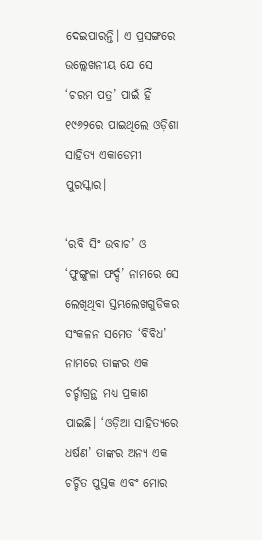ଦେଇପାରନ୍ତି। ଏ ପ୍ରସଙ୍ଗରେ ଉଲ୍ଲେଖନୀୟ ଯେ ସେ ‘ଚରମ ପତ୍ର’ ପାଇଁ ହିଁ ୧୯୬୨ରେ ପାଇଥିଲେ ଓଡ଼ିଶା ସାହିତ୍ୟ ଏକାଡେମୀ ପୁରସ୍କାର।

‘ରବି ସିଂ ଉବାଚ’ ଓ ‘ଫୁଙ୍ଗୁଳା ଫର୍ଦ୍ଦ’ ନାମରେ ସେ ଲେଖିଥିବା ସ୍ତମ୍ଭଲେଖଗୁଡିକର ସଂକଳନ ସମେତ ‘ବିବିଧ’ ନାମରେ ତାଙ୍କର ଏକ ଚର୍ଚ୍ଚାଗ୍ରନ୍ଥ ମଧ୍ୟ ପ୍ରକାଶ ପାଇଛି। ‘ଓଡ଼ିଆ ସାହିତ୍ୟରେ ଧର୍ଷଣ’ ତାଙ୍କର ଅନ୍ୟ ଏକ ଚର୍ଚ୍ଚିତ ପୁସ୍ତକ ଏବଂ ମୋର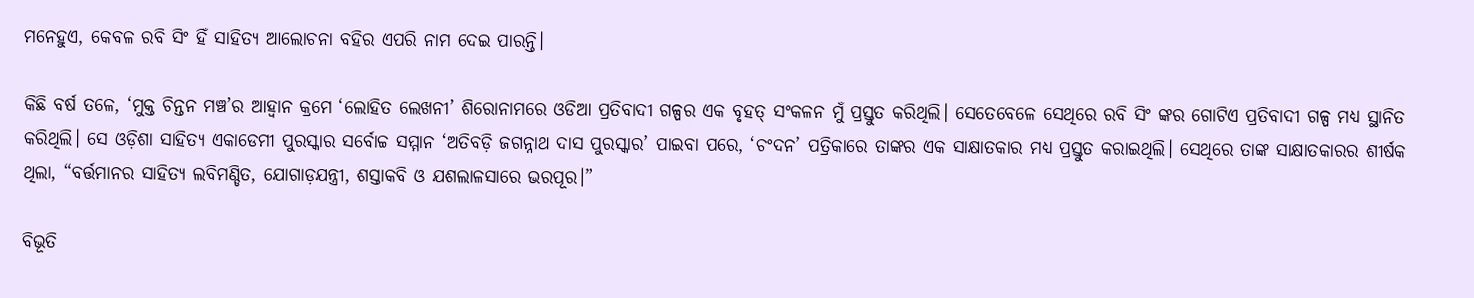ମନେହୁଏ, କେବଳ ରବି ସିଂ ହିଁ ସାହିତ୍ୟ ଆଲୋଚନା ବହିର ଏପରି ନାମ ଦେଇ ପାରନ୍ତି।

କିଛି ବର୍ଷ ତଳେ, ‘ମୁକ୍ତ ଚିନ୍ତନ ମଞ୍ଚ’ର ଆହ୍ବାନ କ୍ରମେ ‘ଲୋହିତ ଲେଖନୀ’ ଶିରୋନାମରେ ଓଡିଆ ପ୍ରତିବାଦୀ ଗଳ୍ପର ଏକ ବୃହତ୍ ସଂକଳନ ମୁଁ ପ୍ରସ୍ତୁତ କରିଥିଲି। ସେତେବେଳେ ସେଥିରେ ରବି ସିଂ ଙ୍କର ଗୋଟିଏ ପ୍ରତିବାଦୀ ଗଳ୍ପ ମଧ୍ୟ ସ୍ଥାନିତ କରିଥିଲି। ସେ ଓଡ଼ିଶା ସାହିତ୍ୟ ଏକାଡେମୀ ପୁରସ୍କାର ସର୍ବୋଚ୍ଚ ସମ୍ମାନ ‘ଅତିବଡ଼ି ଜଗନ୍ନାଥ ଦାସ ପୁରସ୍କାର’ ପାଇବା ପରେ, ‘ଚଂଦନ’ ପତ୍ରିକାରେ ତାଙ୍କର ଏକ ସାକ୍ଷାତକାର ମଧ୍ୟ ପ୍ରସ୍ତୁତ କରାଇଥିଲି। ସେଥିରେ ତାଙ୍କ ସାକ୍ଷାତକାରର ଶୀର୍ଷକ ଥିଲା, “ବର୍ତ୍ତମାନର ସାହିତ୍ୟ ଲବିମଣ୍ଡିତ, ଯୋଗାଡ଼ଯନ୍ତ୍ରୀ, ଶସ୍ତାକବି ଓ ଯଶଲାଳସାରେ ଭରପୂର।”

ବିଭୂତି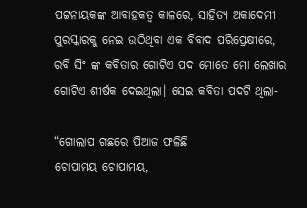ପଟ୍ଟନାୟକଙ୍କ ଆବାହକତ୍ବ କାଳରେ, ସାହିତ୍ୟ ଅକାଦେମୀ ପୁରସ୍କାରକୁ ନେଇ ଉଠିଥିବା ଏକ ବିବାଦ ପରିପ୍ରେକ୍ଷୀରେ, ରବି ସିଂ ଙ୍କ କବିତାର ଗୋଟିଏ ପଦ ମୋତେ ମୋ ଲେଖାର ଗୋଟିଏ ଶୀର୍ଷକ ଦେଇଥିଲା। ସେଇ କବିତା ପଦଟି ଥିଲା-

“ଗୋଲାପ ଗଛରେ ପିଆଜ ଫଳିଛି
ଚୋପାମୟ ଚୋପାମୟ,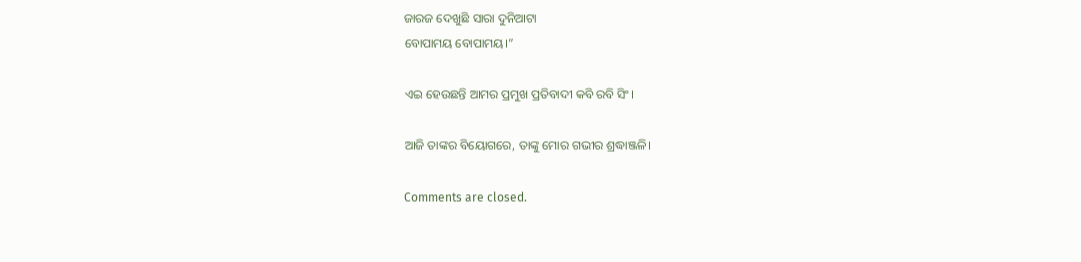ଜାରଜ ଦେଖୁଛି ସାରା ଦୁନିଆଟା
ବୋପାମୟ ବୋପାମୟ।”

ଏଇ ହେଉଛନ୍ତି ଆମର ପ୍ରମୁଖ ପ୍ରତିବାଦୀ କବି ରବି ସିଂ।

ଆଜି ତାଙ୍କର ବିୟୋଗରେ, ତାଙ୍କୁ ମୋର ଗଭୀର ଶ୍ରଦ୍ଧାଞ୍ଜଳି।

Comments are closed.